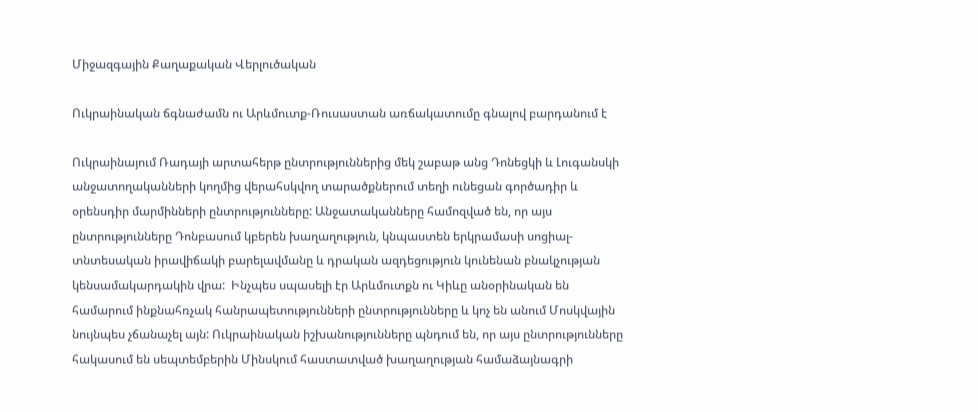Միջազգային Քաղաքական Վերլուծական

Ուկրաինական ճգնաժամն ու Արևմուտք-Ռուսաստան առճակատումը գնալով բարդանում է

Ուկրաինայում Ռադայի արտահերթ ընտրություններից մեկ շաբաթ անց Դոնեցկի և Լուգանսկի անջատողականների կողմից վերահսկվող տարածքներում տեղի ունեցան գործադիր և օրենսդիր մարմինների ընտրությունները: Անջատականները համոզված են, որ այս ընտրությունները Դոնբասում կբերեն խաղաղություն, կնպաստեն երկրամասի սոցիալ-տնտեսական իրավիճակի բարելավմանը և դրական ազդեցություն կունենան բնակչության կենսամակարդակին վրա:  Ինչպես սպասելի էր Արևմուտքն ու Կիևը անօրինական են համարում ինքնահռչակ հանրապետությունների ընտրությունները և կոչ են անում Մոսկվային նույնպես չճանաչել այն: Ուկրաինական իշխանությունները պնդում են, որ այս ընտրությունները հակասում են սեպտեմբերին Մինսկում հաստատված խաղաղության համաձայնագրի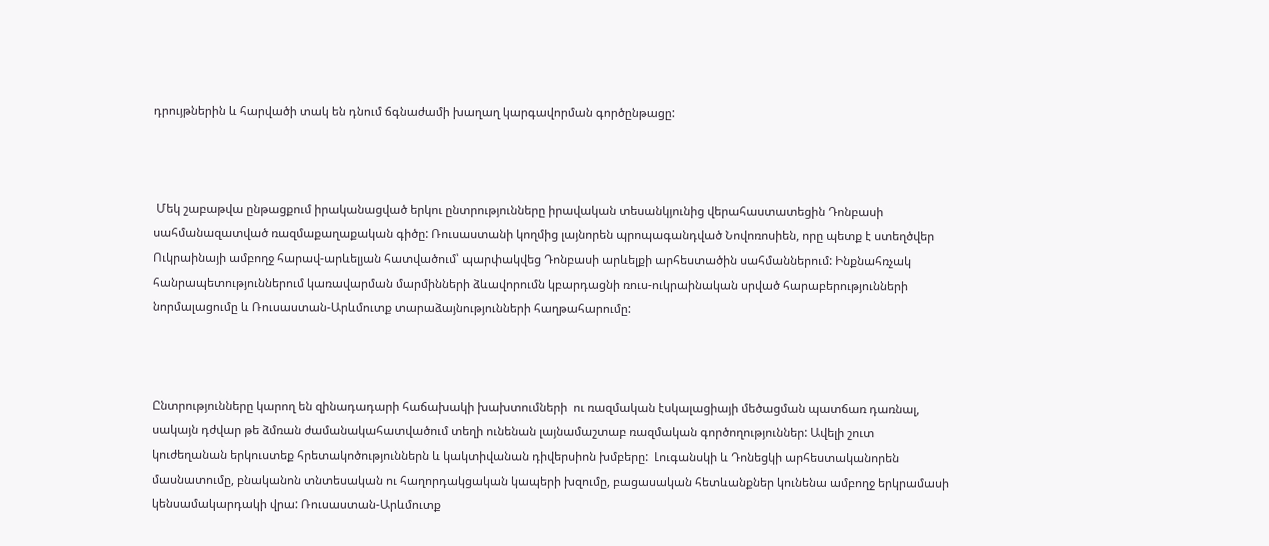դրույթներին և հարվածի տակ են դնում ճգնաժամի խաղաղ կարգավորման գործընթացը:



 Մեկ շաբաթվա ընթացքում իրականացված երկու ընտրությունները իրավական տեսանկյունից վերահաստատեցին Դոնբասի սահմանազատված ռազմաքաղաքական գիծը: Ռուսաստանի կողմից լայնորեն պրոպագանդված Նովոռոսիեն, որը պետք է ստեղծվեր Ուկրաինայի ամբողջ հարավ-արևելյան հատվածում՝ պարփակվեց Դոնբասի արևելքի արհեստածին սահմաններում: Ինքնահռչակ հանրապետություններում կառավարման մարմինների ձևավորումն կբարդացնի ռուս-ուկրաինական սրված հարաբերությունների նորմալացումը և Ռուսաստան-Արևմուտք տարաձայնությունների հաղթահարումը:



Ընտրությունները կարող են զինադադարի հաճախակի խախտումների  ու ռազմական էսկալացիայի մեծացման պատճառ դառնալ, սակայն դժվար թե ձմռան ժամանակահատվածում տեղի ունենան լայնամաշտաբ ռազմական գործողություններ: Ավելի շուտ կուժեղանան երկուստեք հրետակոծություններն և կակտիվանան դիվերսիոն խմբերը:  Լուգանսկի և Դոնեցկի արհեստականորեն մասնատումը, բնականոն տնտեսական ու հաղորդակցական կապերի խզումը, բացասական հետևանքներ կունենա ամբողջ երկրամասի կենսամակարդակի վրա: Ռուսաստան-Արևմուտք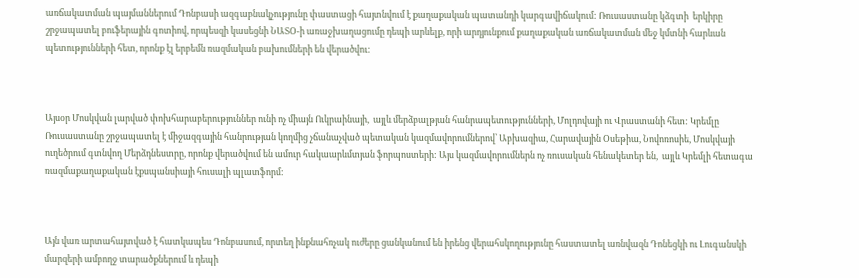առճակատման պայմաններում Դոնբասի ազգաբնակչությունը փաստացի հայտնվում է քաղաքական պատանդի կարգավիճակում: Ռուսաստանը կձգտի  երկիրը շրջապատել բուֆերային գոտիով, որպեսզի կասեցնի ՆԱՏՕ-ի առաջխաղացումը դեպի արևելք, որի արդյունքում քաղաքական առճակատման մեջ կմտնի հարևան պետությունների հետ, որոնք էլ երբեմն ռազմական բախումների են վերածվու:



Այսօր Մոսկվան լարված փոխհարաբերություններ ունի ոչ միայն Ուկրաինայի,  այլև մերձբալթյան հանրապետությունների, Մոլդովայի ու Վրաստանի հետ: Կրեմլը Ռուսաստանը շրջապատել է միջազգային հանրության կողմից չճանաչված պետական կազմավորումներով՝ Աբխազիա, Հարավային Օսեթիա, Նովոռոսիե, Մոսկվայի ուղեծրում գտնվող Մերձդնեստրը, որոնք վերածվում են ամուր հակաարևմտյան ֆորպոստերի: Այս կազմավորումներն ոչ ռուսական հենակետեր են,  այլև Կրեմլի հետագա ռազմաքաղաքական էքսպանսիայի հուսալի պլատֆորմ:



Այն վառ արտահայտված է հատկապես Դոնբասում, որտեղ ինքնահռչակ ուժերը ցանկանում են իրենց վերահսկողությունը հաստատել առնվազն Դոնեցկի ու Լուգանսկի մարզերի ամբողջ տարածքներում և դեպի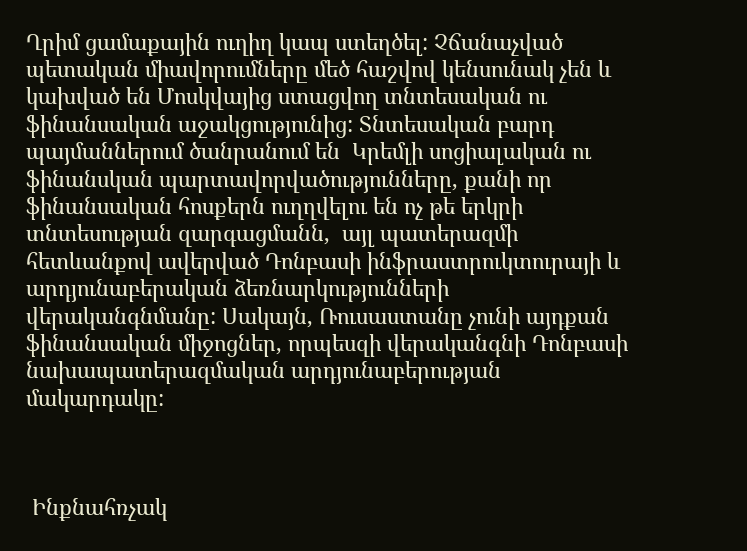Ղրիմ ցամաքային ուղիղ կապ ստեղծել: Չճանաչված պետական միավորումները մեծ հաշվով կենսունակ չեն և կախված են Մոսկվայից ստացվող տնտեսական ու ֆինանսական աջակցությունից: Տնտեսական բարդ պայմաններում ծանրանում են  Կրեմլի սոցիալական ու ֆինանսկան պարտավորվածությունները, քանի որ ֆինանսական հոսքերն ուղղվելու են ոչ թե երկրի տնտեսության զարգացմանն,  այլ պատերազմի հետևանքով ավերված Դոնբասի ինֆրաստրուկտուրայի և արդյունաբերական ձեռնարկությունների վերականգնմանը: Սակայն, Ռուսաստանը չունի այդքան ֆինանսական միջոցներ, որպեսզի վերականգնի Դոնբասի նախապատերազմական արդյունաբերության մակարդակը:



 Ինքնահռչակ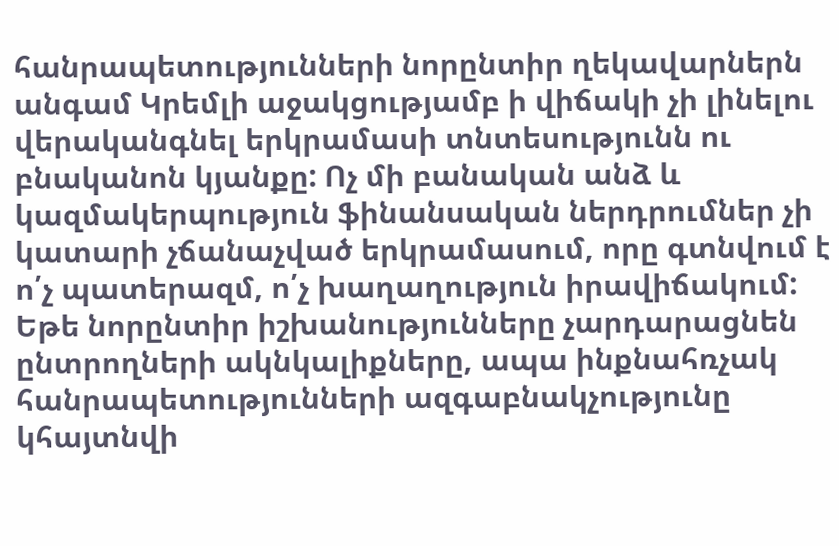հանրապետությունների նորընտիր ղեկավարներն անգամ Կրեմլի աջակցությամբ ի վիճակի չի լինելու վերականգնել երկրամասի տնտեսությունն ու բնականոն կյանքը: Ոչ մի բանական անձ և կազմակերպություն ֆինանսական ներդրումներ չի կատարի չճանաչված երկրամասում, որը գտնվում է ո՛չ պատերազմ, ո՛չ խաղաղություն իրավիճակում: Եթե նորընտիր իշխանությունները չարդարացնեն ընտրողների ակնկալիքները, ապա ինքնահռչակ հանրապետությունների ազգաբնակչությունը կհայտնվի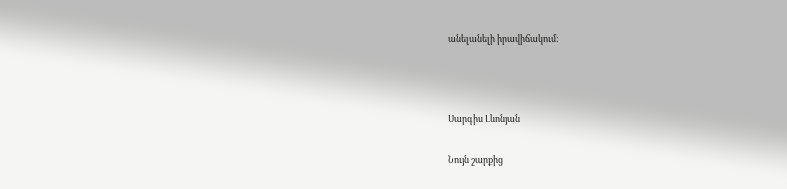անելանելի իրավիճակում:



Սարգիս Լևոնյան

Նույն շարքից